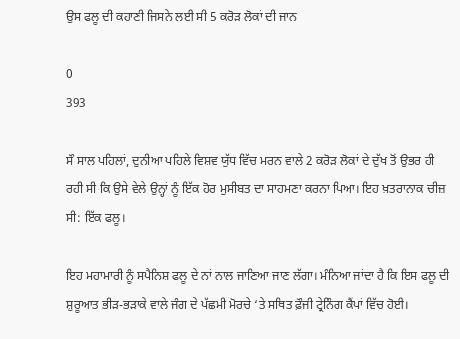ਉਸ ਫਲੂ ਦੀ ਕਹਾਣੀ ਜਿਸਨੇ ਲਈ ਸੀ 5 ਕਰੋੜ ਲੋਕਾਂ ਦੀ ਜਾਨ

0
393

ਸੌ ਸਾਲ ਪਹਿਲਾਂ, ਦੁਨੀਆ ਪਹਿਲੇ ਵਿਸ਼ਵ ਯੁੱਧ ਵਿੱਚ ਮਰਨ ਵਾਲੇ 2 ਕਰੋੜ ਲੋਕਾਂ ਦੇ ਦੁੱਖ ਤੋਂ ਉਭਰ ਹੀ ਰਹੀ ਸੀ ਕਿ ਉਸੇ ਵੇਲੇ ਉਨ੍ਹਾਂ ਨੂੰ ਇੱਕ ਹੋਰ ਮੁਸੀਬਤ ਦਾ ਸਾਹਮਣਾ ਕਰਨਾ ਪਿਆ। ਇਹ ਖ਼ਤਰਾਨਾਕ ਚੀਜ਼ ਸੀ: ਇੱਕ ਫਲੂ।

ਇਹ ਮਹਾਮਾਰੀ ਨੂੰ ਸਪੈਨਿਸ਼ ਫਲੂ ਦੇ ਨਾਂ ਨਾਲ ਜਾਣਿਆ ਜਾਣ ਲੱਗਾ। ਮੰਨਿਆ ਜਾਂਦਾ ਹੈ ਕਿ ਇਸ ਫਲੂ ਦੀ ਸ਼ੁਰੂਆਤ ਭੀੜ-ਭੜਾਕੇ ਵਾਲੇ ਜੰਗ ਦੇ ਪੱਛਮੀ ਮੋਰਚੇ ‘ਤੇ ਸਥਿਤ ਫ਼ੌਜੀ ਟ੍ਰੇਨਿੰਗ ਕੈਂਪਾਂ ਵਿੱਚ ਹੋਈ।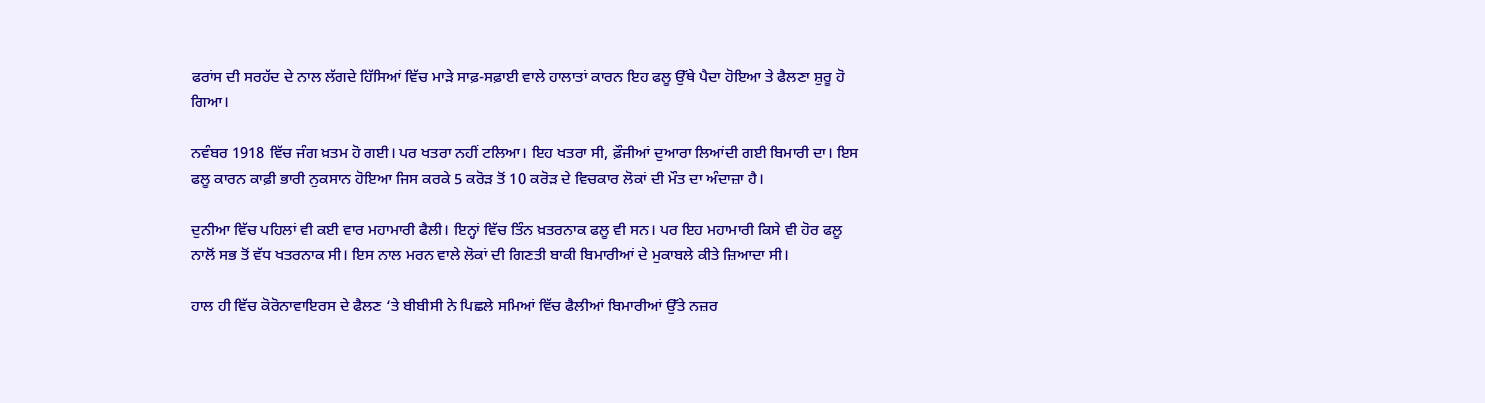ਫਰਾਂਸ ਦੀ ਸਰਹੱਦ ਦੇ ਨਾਲ ਲੱਗਦੇ ਹਿੱਸਿਆਂ ਵਿੱਚ ਮਾੜੇ ਸਾਫ਼-ਸਫ਼ਾਈ ਵਾਲੇ ਹਾਲਾਤਾਂ ਕਾਰਨ ਇਹ ਫਲੂ ਉੱਥੇ ਪੈਦਾ ਹੋਇਆ ਤੇ ਫੈਲਣਾ ਸ਼ੁਰੂ ਹੋ ਗਿਆ।

ਨਵੰਬਰ 1918 ਵਿੱਚ ਜੰਗ ਖ਼ਤਮ ਹੋ ਗਈ। ਪਰ ਖਤਰਾ ਨਹੀਂ ਟਲਿਆ। ਇਹ ਖਤਰਾ ਸੀ, ਫ਼ੌਜੀਆਂ ਦੁਆਰਾ ਲਿਆਂਦੀ ਗਈ ਬਿਮਾਰੀ ਦਾ। ਇਸ ਫਲੂ ਕਾਰਨ ਕਾਫ਼ੀ ਭਾਰੀ ਨੁਕਸਾਨ ਹੋਇਆ ਜਿਸ ਕਰਕੇ 5 ਕਰੋੜ ਤੋਂ 10 ਕਰੋੜ ਦੇ ਵਿਚਕਾਰ ਲੋਕਾਂ ਦੀ ਮੌਤ ਦਾ ਅੰਦਾਜ਼ਾ ਹੈ।

ਦੁਨੀਆ ਵਿੱਚ ਪਹਿਲਾਂ ਵੀ ਕਈ ਵਾਰ ਮਹਾਮਾਰੀ ਫੈਲੀ। ਇਨ੍ਹਾਂ ਵਿੱਚ ਤਿੰਨ ਖ਼ਤਰਨਾਕ ਫਲੂ ਵੀ ਸਨ। ਪਰ ਇਹ ਮਹਾਮਾਰੀ ਕਿਸੇ ਵੀ ਹੋਰ ਫਲੂ ਨਾਲੋਂ ਸਭ ਤੋਂ ਵੱਧ ਖਤਰਨਾਕ ਸੀ। ਇਸ ਨਾਲ ਮਰਨ ਵਾਲੇ ਲੋਕਾਂ ਦੀ ਗਿਣਤੀ ਬਾਕੀ ਬਿਮਾਰੀਆਂ ਦੇ ਮੁਕਾਬਲੇ ਕੀਤੇ ਜ਼ਿਆਦਾ ਸੀ।

ਹਾਲ ਹੀ ਵਿੱਚ ਕੋਰੋਨਾਵਾਇਰਸ ਦੇ ਫੈਲਣ ‘ਤੇ ਬੀਬੀਸੀ ਨੇ ਪਿਛਲੇ ਸਮਿਆਂ ਵਿੱਚ ਫੈਲੀਆਂ ਬਿਮਾਰੀਆਂ ਉੱਤੇ ਨਜ਼ਰ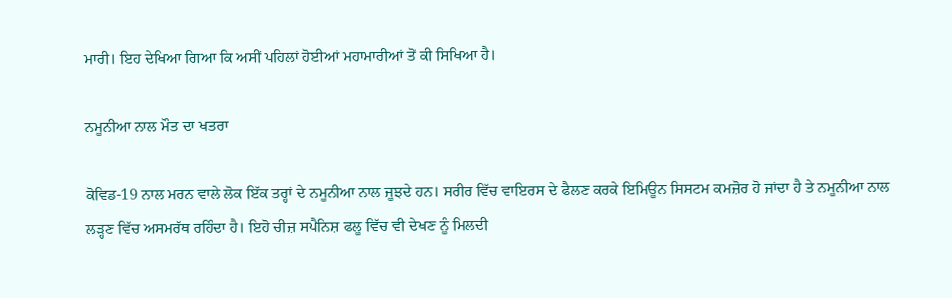ਮਾਰੀ। ਇਹ ਦੇਖਿਆ ਗਿਆ ਕਿ ਅਸੀਂ ਪਹਿਲਾਂ ਹੋਈਆਂ ਮਹਾਮਾਰੀਆਂ ਤੋਂ ਕੀ ਸਿਖਿਆ ਹੈ।

ਨਮੂਨੀਆ ਨਾਲ ਮੌਤ ਦਾ ਖਤਰਾ

ਕੋਵਿਡ-19 ਨਾਲ ਮਰਨ ਵਾਲੇ ਲੋਕ ਇੱਕ ਤਰ੍ਹਾਂ ਦੇ ਨਮੂਨੀਆ ਨਾਲ ਜੂਝਦੇ ਹਨ। ਸਰੀਰ ਵਿੱਚ ਵਾਇਰਸ ਦੇ ਫੈਲਣ ਕਰਕੇ ਇਮਿਊਨ ਸਿਸਟਮ ਕਮਜ਼ੋਰ ਹੋ ਜਾਂਦਾ ਹੈ ਤੇ ਨਮੂਨੀਆ ਨਾਲ ਲੜ੍ਹਣ ਵਿੱਚ ਅਸਮਰੱਥ ਰਹਿੰਦਾ ਹੈ। ਇਹੋ ਚੀਜ਼ ਸਪੈਨਿਸ਼ ਫਲੂ ਵਿੱਚ ਵੀ ਦੇਖਣ ਨੂੰ ਮਿਲਦੀ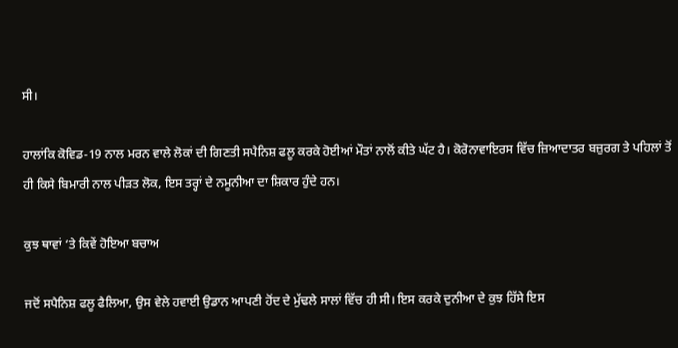ਸੀ।

ਹਾਲਾਂਕਿ ਕੋਵਿਡ-19 ਨਾਲ ਮਰਨ ਵਾਲੇ ਲੋਕਾਂ ਦੀ ਗਿਣਤੀ ਸਪੈਨਿਸ਼ ਫਲੂ ਕਰਕੇ ਹੋਈਆਂ ਮੌਤਾਂ ਨਾਲੋਂ ਕੀਤੇ ਘੱਟ ਹੈ। ਕੋਰੋਨਾਵਾਇਰਸ ਵਿੱਚ ਜ਼ਿਆਦਾਤਰ ਬਜ਼ੁਰਗ ਤੇ ਪਹਿਲਾਂ ਤੋਂ ਹੀ ਕਿਸੇ ਬਿਮਾਰੀ ਨਾਲ ਪੀੜਤ ਲੋਕ, ਇਸ ਤਰ੍ਹਾਂ ਦੇ ਨਮੂਨੀਆ ਦਾ ਸ਼ਿਕਾਰ ਹੁੰਦੇ ਹਨ।

ਕੁਝ ਥਾਵਾਂ ‘ਤੇ ਕਿਵੇਂ ਹੋਇਆ ਬਚਾਅ

ਜਦੋਂ ਸਪੈਨਿਸ਼ ਫਲੂ ਫੈਲਿਆ, ਉਸ ਵੇਲੇ ਹਵਾਈ ਉਡਾਨ ਆਪਣੀ ਹੋਂਦ ਦੇ ਮੁੱਢਲੇ ਸਾਲਾਂ ਵਿੱਚ ਹੀ ਸੀ। ਇਸ ਕਰਕੇ ਦੁਨੀਆ ਦੇ ਕੁਝ ਹਿੱਸੇ ਇਸ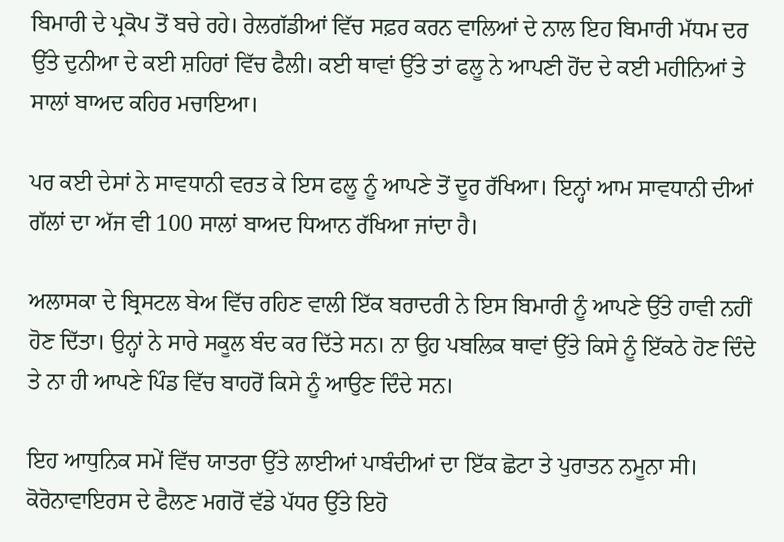ਬਿਮਾਰੀ ਦੇ ਪ੍ਰਕੋਪ ਤੋਂ ਬਚੇ ਰਹੇ। ਰੇਲਗੱਡੀਆਂ ਵਿੱਚ ਸਫ਼ਰ ਕਰਨ ਵਾਲਿਆਂ ਦੇ ਨਾਲ ਇਹ ਬਿਮਾਰੀ ਮੱਧਮ ਦਰ ਉੱਤੇ ਦੁਨੀਆ ਦੇ ਕਈ ਸ਼ਹਿਰਾਂ ਵਿੱਚ ਫੈਲੀ। ਕਈ ਥਾਵਾਂ ਉੱਤੇ ਤਾਂ ਫਲੂ ਨੇ ਆਪਣੀ ਹੋਂਦ ਦੇ ਕਈ ਮਹੀਨਿਆਂ ਤੇ ਸਾਲਾਂ ਬਾਅਦ ਕਹਿਰ ਮਚਾਇਆ।

ਪਰ ਕਈ ਦੇਸਾਂ ਨੇ ਸਾਵਧਾਨੀ ਵਰਤ ਕੇ ਇਸ ਫਲੂ ਨੂੰ ਆਪਣੇ ਤੋਂ ਦੂਰ ਰੱਖਿਆ। ਇਨ੍ਹਾਂ ਆਮ ਸਾਵਧਾਨੀ ਦੀਆਂ ਗੱਲਾਂ ਦਾ ਅੱਜ ਵੀ 100 ਸਾਲਾਂ ਬਾਅਦ ਧਿਆਨ ਰੱਖਿਆ ਜਾਂਦਾ ਹੈ।

ਅਲਾਸਕਾ ਦੇ ਬ੍ਰਿਸਟਲ ਬੇਅ ਵਿੱਚ ਰਹਿਣ ਵਾਲੀ ਇੱਕ ਬਰਾਦਰੀ ਨੇ ਇਸ ਬਿਮਾਰੀ ਨੂੰ ਆਪਣੇ ਉੱਤੇ ਹਾਵੀ ਨਹੀਂ ਹੋਣ ਦਿੱਤਾ। ਉਨ੍ਹਾਂ ਨੇ ਸਾਰੇ ਸਕੂਲ ਬੰਦ ਕਰ ਦਿੱਤੇ ਸਨ। ਨਾ ਉਹ ਪਬਲਿਕ ਥਾਵਾਂ ਉੱਤੇ ਕਿਸੇ ਨੂੰ ਇੱਕਠੇ ਹੋਣ ਦਿੰਦੇ ਤੇ ਨਾ ਹੀ ਆਪਣੇ ਪਿੰਡ ਵਿੱਚ ਬਾਹਰੋਂ ਕਿਸੇ ਨੂੰ ਆਉਣ ਦਿੰਦੇ ਸਨ।

ਇਹ ਆਧੁਨਿਕ ਸਮੇਂ ਵਿੱਚ ਯਾਤਰਾ ਉੱਤੇ ਲਾਈਆਂ ਪਾਬੰਦੀਆਂ ਦਾ ਇੱਕ ਛੋਟਾ ਤੇ ਪੁਰਾਤਨ ਨਮੂਨਾ ਸੀ। ਕੋਰੋਨਾਵਾਇਰਸ ਦੇ ਫੈਲਣ ਮਗਰੋਂ ਵੱਡੇ ਪੱਧਰ ਉੱਤੇ ਇਹੋ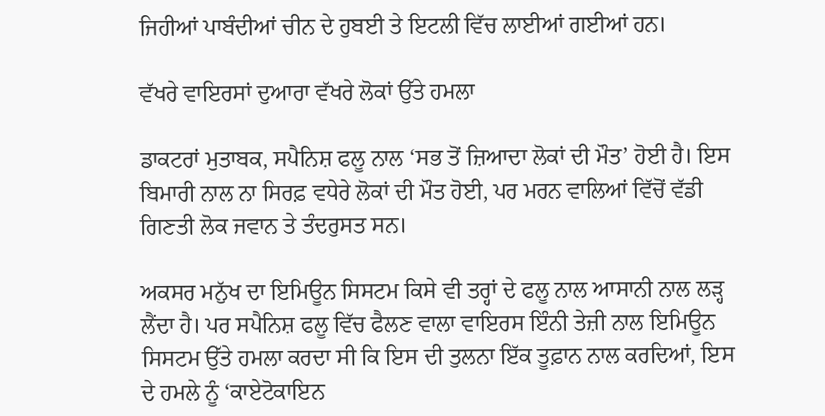ਜਿਹੀਆਂ ਪਾਬੰਦੀਆਂ ਚੀਨ ਦੇ ਹੁਬਈ ਤੇ ਇਟਲੀ ਵਿੱਚ ਲਾਈਆਂ ਗਈਆਂ ਹਨ।

ਵੱਖਰੇ ਵਾਇਰਸਾਂ ਦੁਆਰਾ ਵੱਖਰੇ ਲੋਕਾਂ ਉੱਤੇ ਹਮਲਾ

ਡਾਕਟਰਾਂ ਮੁਤਾਬਕ, ਸਪੈਨਿਸ਼ ਫਲੂ ਨਾਲ ‘ਸਭ ਤੋਂ ਜ਼ਿਆਦਾ ਲੋਕਾਂ ਦੀ ਮੌਤ’ ਹੋਈ ਹੈ। ਇਸ ਬਿਮਾਰੀ ਨਾਲ ਨਾ ਸਿਰਫ਼ ਵਧੇਰੇ ਲੋਕਾਂ ਦੀ ਮੌਤ ਹੋਈ, ਪਰ ਮਰਨ ਵਾਲਿਆਂ ਵਿੱਚੋਂ ਵੱਡੀ ਗਿਣਤੀ ਲੋਕ ਜਵਾਨ ਤੇ ਤੰਦਰੁਸਤ ਸਨ।

ਅਕਸਰ ਮਨੁੱਖ ਦਾ ਇਮਿਊਨ ਸਿਸਟਮ ਕਿਸੇ ਵੀ ਤਰ੍ਹਾਂ ਦੇ ਫਲੂ ਨਾਲ ਆਸਾਨੀ ਨਾਲ ਲੜ੍ਹ ਲੈਂਦਾ ਹੈ। ਪਰ ਸਪੈਨਿਸ਼ ਫਲੂ ਵਿੱਚ ਫੈਲਣ ਵਾਲਾ ਵਾਇਰਸ ਇੰਨੀ ਤੇਜ਼ੀ ਨਾਲ ਇਮਿਊਨ ਸਿਸਟਮ ਉੱਤੇ ਹਮਲਾ ਕਰਦਾ ਸੀ ਕਿ ਇਸ ਦੀ ਤੁਲਨਾ ਇੱਕ ਤੂਫ਼ਾਨ ਨਾਲ ਕਰਦਿਆਂ, ਇਸ ਦੇ ਹਮਲੇ ਨੂੰ ‘ਕਾਏਟੋਕਾਇਨ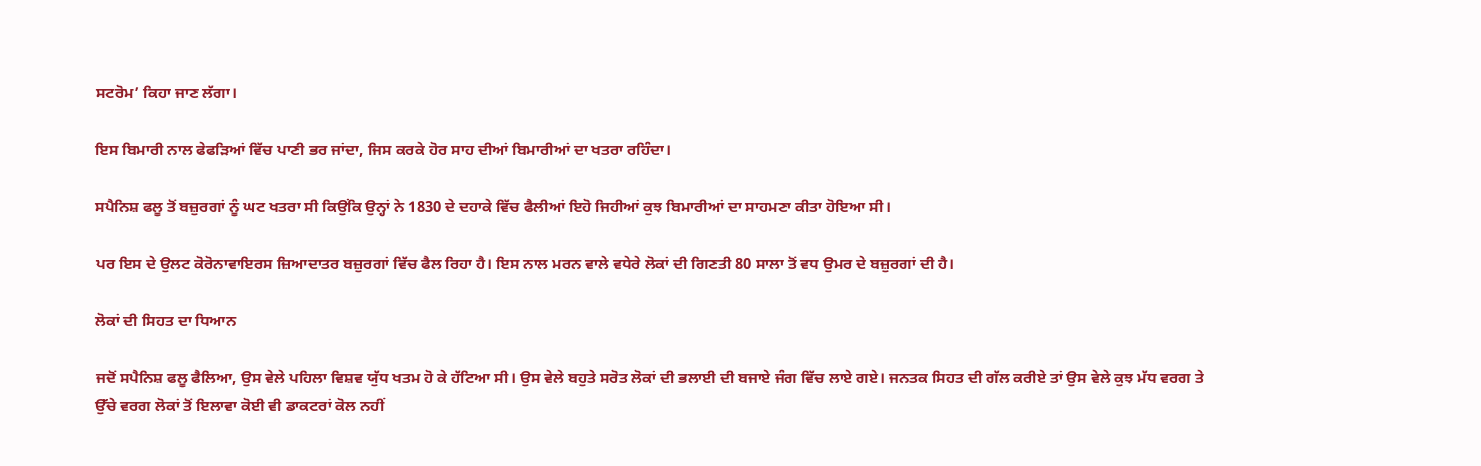ਸਟਰੋਮ’ ਕਿਹਾ ਜਾਣ ਲੱਗਾ।

ਇਸ ਬਿਮਾਰੀ ਨਾਲ ਫੇਫੜਿਆਂ ਵਿੱਚ ਪਾਣੀ ਭਰ ਜਾਂਦਾ, ਜਿਸ ਕਰਕੇ ਹੋਰ ਸਾਹ ਦੀਆਂ ਬਿਮਾਰੀਆਂ ਦਾ ਖਤਰਾ ਰਹਿੰਦਾ।

ਸਪੈਨਿਸ਼ ਫਲੂ ਤੋਂ ਬਜ਼ੁਰਗਾਂ ਨੂੰ ਘਟ ਖਤਰਾ ਸੀ ਕਿਉਂਕਿ ਉਨ੍ਹਾਂ ਨੇ 1830 ਦੇ ਦਹਾਕੇ ਵਿੱਚ ਫੈਲੀਆਂ ਇਹੋ ਜਿਹੀਆਂ ਕੁਝ ਬਿਮਾਰੀਆਂ ਦਾ ਸਾਹਮਣਾ ਕੀਤਾ ਹੋਇਆ ਸੀ।

ਪਰ ਇਸ ਦੇ ਉਲਟ ਕੋਰੋਨਾਵਾਇਰਸ ਜ਼ਿਆਦਾਤਰ ਬਜ਼ੁਰਗਾਂ ਵਿੱਚ ਫੈਲ ਰਿਹਾ ਹੈ। ਇਸ ਨਾਲ ਮਰਨ ਵਾਲੇ ਵਧੇਰੇ ਲੋਕਾਂ ਦੀ ਗਿਣਤੀ 80 ਸਾਲਾ ਤੋਂ ਵਧ ਉਮਰ ਦੇ ਬਜ਼ੁਰਗਾਂ ਦੀ ਹੈ।

ਲੋਕਾਂ ਦੀ ਸਿਹਤ ਦਾ ਧਿਆਨ

ਜਦੋਂ ਸਪੈਨਿਸ਼ ਫਲੂ ਫੈਲਿਆ, ਉਸ ਵੇਲੇ ਪਹਿਲਾ ਵਿਸ਼ਵ ਯੁੱਧ ਖਤਮ ਹੋ ਕੇ ਹੱਟਿਆ ਸੀ। ਉਸ ਵੇਲੇ ਬਹੁਤੇ ਸਰੋਤ ਲੋਕਾਂ ਦੀ ਭਲਾਈ ਦੀ ਬਜਾਏ ਜੰਗ ਵਿੱਚ ਲਾਏ ਗਏ। ਜਨਤਕ ਸਿਹਤ ਦੀ ਗੱਲ ਕਰੀਏ ਤਾਂ ਉਸ ਵੇਲੇ ਕੁਝ ਮੱਧ ਵਰਗ ਤੇ ਉੱਚੇ ਵਰਗ ਲੋਕਾਂ ਤੋਂ ਇਲਾਵਾ ਕੋਈ ਵੀ ਡਾਕਟਰਾਂ ਕੋਲ ਨਹੀਂ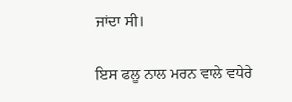ਜਾਂਦਾ ਸੀ।

ਇਸ ਫਲੂ ਨਾਲ ਮਰਨ ਵਾਲੇ ਵਧੇਰੇ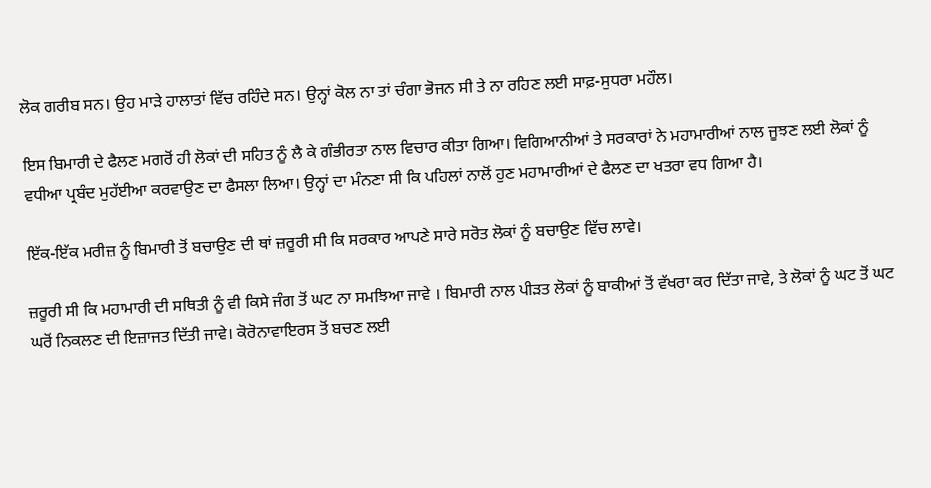ਲੋਕ ਗਰੀਬ ਸਨ। ਉਹ ਮਾੜੇ ਹਾਲਾਤਾਂ ਵਿੱਚ ਰਹਿੰਦੇ ਸਨ। ਉਨ੍ਹਾਂ ਕੋਲ ਨਾ ਤਾਂ ਚੰਗਾ ਭੋਜਨ ਸੀ ਤੇ ਨਾ ਰਹਿਣ ਲਈ ਸਾਫ਼-ਸੁਧਰਾ ਮਹੌਲ।

ਇਸ ਬਿਮਾਰੀ ਦੇ ਫੈਲਣ ਮਗਰੋਂ ਹੀ ਲੋਕਾਂ ਦੀ ਸਹਿਤ ਨੂੰ ਲੈ ਕੇ ਗੰਭੀਰਤਾ ਨਾਲ ਵਿਚਾਰ ਕੀਤਾ ਗਿਆ। ਵਿਗਿਆਨੀਆਂ ਤੇ ਸਰਕਾਰਾਂ ਨੇ ਮਹਾਮਾਰੀਆਂ ਨਾਲ ਜੂਝਣ ਲਈ ਲੋਕਾਂ ਨੂੰ ਵਧੀਆ ਪ੍ਰਬੰਦ ਮੁਹੱਈਆ ਕਰਵਾਉਣ ਦਾ ਫੈਸਲਾ ਲਿਆ। ਉਨ੍ਹਾਂ ਦਾ ਮੰਨਣਾ ਸੀ ਕਿ ਪਹਿਲਾਂ ਨਾਲੋਂ ਹੁਣ ਮਹਾਮਾਰੀਆਂ ਦੇ ਫੈਲਣ ਦਾ ਖਤਰਾ ਵਧ ਗਿਆ ਹੈ।

ਇੱਕ-ਇੱਕ ਮਰੀਜ਼ ਨੂੰ ਬਿਮਾਰੀ ਤੋਂ ਬਚਾਉਣ ਦੀ ਥਾਂ ਜ਼ਰੂਰੀ ਸੀ ਕਿ ਸਰਕਾਰ ਆਪਣੇ ਸਾਰੇ ਸਰੋਤ ਲੋਕਾਂ ਨੂੰ ਬਚਾਉਣ ਵਿੱਚ ਲਾਵੇ।

ਜ਼ਰੂਰੀ ਸੀ ਕਿ ਮਹਾਮਾਰੀ ਦੀ ਸਥਿਤੀ ਨੂੰ ਵੀ ਕਿਸੇ ਜੰਗ ਤੋਂ ਘਟ ਨਾ ਸਮਝਿਆ ਜਾਵੇ । ਬਿਮਾਰੀ ਨਾਲ ਪੀੜਤ ਲੋਕਾਂ ਨੂੰ ਬਾਕੀਆਂ ਤੋਂ ਵੱਖਰਾ ਕਰ ਦਿੱਤਾ ਜਾਵੇ, ਤੇ ਲੋਕਾਂ ਨੂੰ ਘਟ ਤੋਂ ਘਟ ਘਰੋਂ ਨਿਕਲਣ ਦੀ ਇਜ਼ਾਜਤ ਦਿੱਤੀ ਜਾਵੇ। ਕੋਰੋਨਾਵਾਇਰਸ ਤੋਂ ਬਚਣ ਲਈ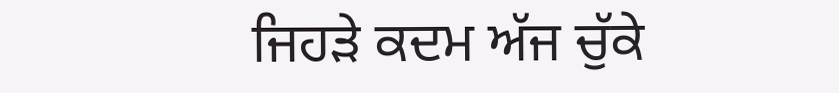ਜਿਹੜੇ ਕਦਮ ਅੱਜ ਚੁੱਕੇ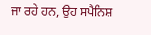ਜਾ ਰਹੇ ਹਨ, ਉਹ ਸਪੈਨਿਸ਼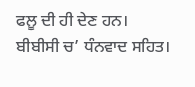ਫਲੂ ਦੀ ਹੀ ਦੇਣ ਹਨ।                         ਬੀਬੀਸੀ ਚ’ ਧੰਨਵਾਦ ਸਹਿਤ।